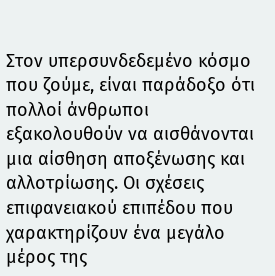Στον υπερσυνδεδεμένο κόσμο που ζούμε, είναι παράδοξο ότι πολλοί άνθρωποι εξακολουθούν να αισθάνονται μια αίσθηση αποξένωσης και αλλοτρίωσης. Οι σχέσεις επιφανειακού επιπέδου που χαρακτηρίζουν ένα μεγάλο μέρος της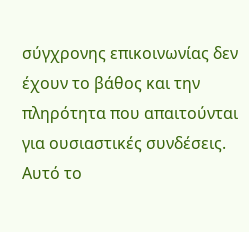σύγχρονης επικοινωνίας δεν έχουν το βάθος και την πληρότητα που απαιτούνται για ουσιαστικές συνδέσεις.
Αυτό το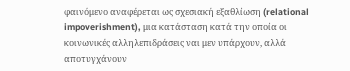φαινόμενο αναφέρεται ως σχεσιακή εξαθλίωση (relational impoverishment), μια κατάσταση κατά την οποία οι κοινωνικές αλληλεπιδράσεις ναι μεν υπάρχουν, αλλά αποτυγχάνουν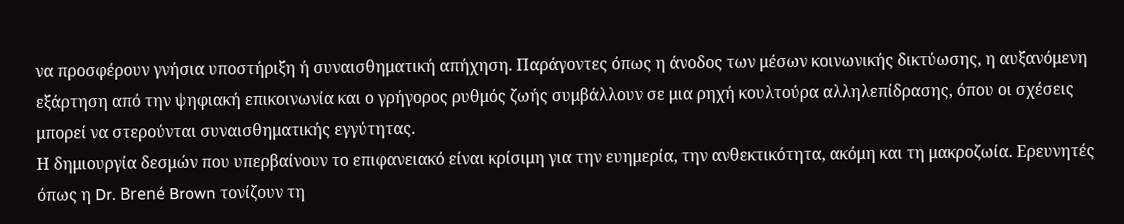να προσφέρουν γνήσια υποστήριξη ή συναισθηματική απήχηση. Παράγοντες όπως η άνοδος των μέσων κοινωνικής δικτύωσης, η αυξανόμενη εξάρτηση από την ψηφιακή επικοινωνία και ο γρήγορος ρυθμός ζωής συμβάλλουν σε μια ρηχή κουλτούρα αλληλεπίδρασης, όπου οι σχέσεις μπορεί να στερούνται συναισθηματικής εγγύτητας.
Η δημιουργία δεσμών που υπερβαίνουν το επιφανειακό είναι κρίσιμη για την ευημερία, την ανθεκτικότητα, ακόμη και τη μακροζωία. Ερευνητές όπως η Dr. Brené Brown τονίζουν τη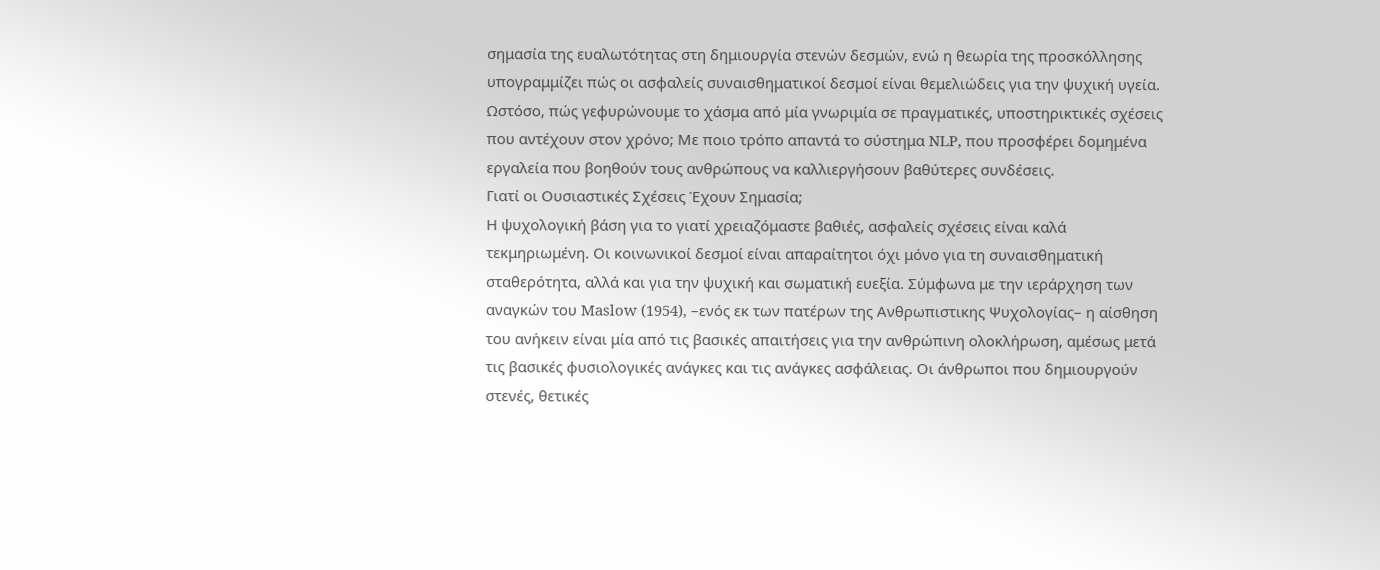σημασία της ευαλωτότητας στη δημιουργία στενών δεσμών, ενώ η θεωρία της προσκόλλησης υπογραμμίζει πώς οι ασφαλείς συναισθηματικοί δεσμοί είναι θεμελιώδεις για την ψυχική υγεία.
Ωστόσο, πώς γεφυρώνουμε το χάσμα από μία γνωριμία σε πραγματικές, υποστηρικτικές σχέσεις που αντέχουν στον χρόνο; Με ποιο τρόπο απαντά το σύστημα NLP, που προσφέρει δομημένα εργαλεία που βοηθούν τους ανθρώπους να καλλιεργήσουν βαθύτερες συνδέσεις.
Γιατί οι Ουσιαστικές Σχέσεις Έχουν Σημασία;
Η ψυχολογική βάση για το γιατί χρειαζόμαστε βαθιές, ασφαλείς σχέσεις είναι καλά τεκμηριωμένη. Οι κοινωνικοί δεσμοί είναι απαραίτητοι όχι μόνο για τη συναισθηματική σταθερότητα, αλλά και για την ψυχική και σωματική ευεξία. Σύμφωνα με την ιεράρχηση των αναγκών του Maslow (1954), –ενός εκ των πατέρων της Ανθρωπιστικης Ψυχολογίας– η αίσθηση του ανήκειν είναι μία από τις βασικές απαιτήσεις για την ανθρώπινη ολοκλήρωση, αμέσως μετά τις βασικές φυσιολογικές ανάγκες και τις ανάγκες ασφάλειας. Οι άνθρωποι που δημιουργούν στενές, θετικές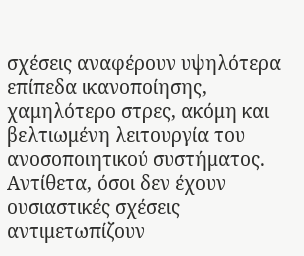σχέσεις αναφέρουν υψηλότερα επίπεδα ικανοποίησης, χαμηλότερο στρες, ακόμη και βελτιωμένη λειτουργία του ανοσοποιητικού συστήματος. Αντίθετα, όσοι δεν έχουν ουσιαστικές σχέσεις αντιμετωπίζουν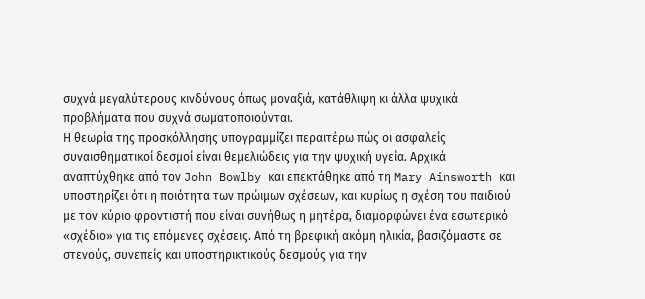συχνά μεγαλύτερους κινδύνους όπως μοναξιά, κατάθλιψη κι άλλα ψυχικά προβλήματα που συχνά σωματοποιούνται.
Η θεωρία της προσκόλλησης υπογραμμίζει περαιτέρω πώς οι ασφαλείς συναισθηματικοί δεσμοί είναι θεμελιώδεις για την ψυχική υγεία. Αρχικά αναπτύχθηκε από τον John Bowlby και επεκτάθηκε από τη Mary Ainsworth και υποστηρίζει ότι η ποιότητα των πρώιμων σχέσεων, και κυρίως η σχέση του παιδιού με τον κύριο φροντιστή που είναι συνήθως η μητέρα, διαμορφώνει ένα εσωτερικό «σχέδιο» για τις επόμενες σχέσεις. Από τη βρεφική ακόμη ηλικία, βασιζόμαστε σε στενούς, συνεπείς και υποστηρικτικούς δεσμούς για την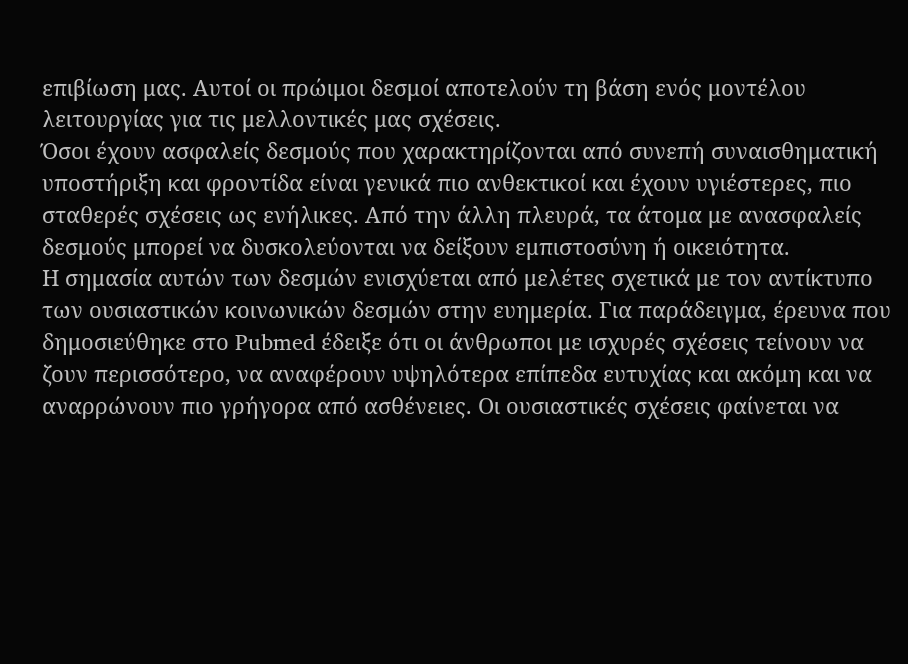επιβίωση μας. Αυτοί οι πρώιμοι δεσμοί αποτελούν τη βάση ενός μοντέλου λειτουργίας για τις μελλοντικές μας σχέσεις.
Όσοι έχουν ασφαλείς δεσμούς που χαρακτηρίζονται από συνεπή συναισθηματική υποστήριξη και φροντίδα είναι γενικά πιο ανθεκτικοί και έχουν υγιέστερες, πιο σταθερές σχέσεις ως ενήλικες. Από την άλλη πλευρά, τα άτομα με ανασφαλείς δεσμούς μπορεί να δυσκολεύονται να δείξουν εμπιστοσύνη ή οικειότητα.
Η σημασία αυτών των δεσμών ενισχύεται από μελέτες σχετικά με τον αντίκτυπο των ουσιαστικών κοινωνικών δεσμών στην ευημερία. Για παράδειγμα, έρευνα που δημοσιεύθηκε στο Pubmed έδειξε ότι οι άνθρωποι με ισχυρές σχέσεις τείνουν να ζουν περισσότερο, να αναφέρουν υψηλότερα επίπεδα ευτυχίας και ακόμη και να αναρρώνουν πιο γρήγορα από ασθένειες. Οι ουσιαστικές σχέσεις φαίνεται να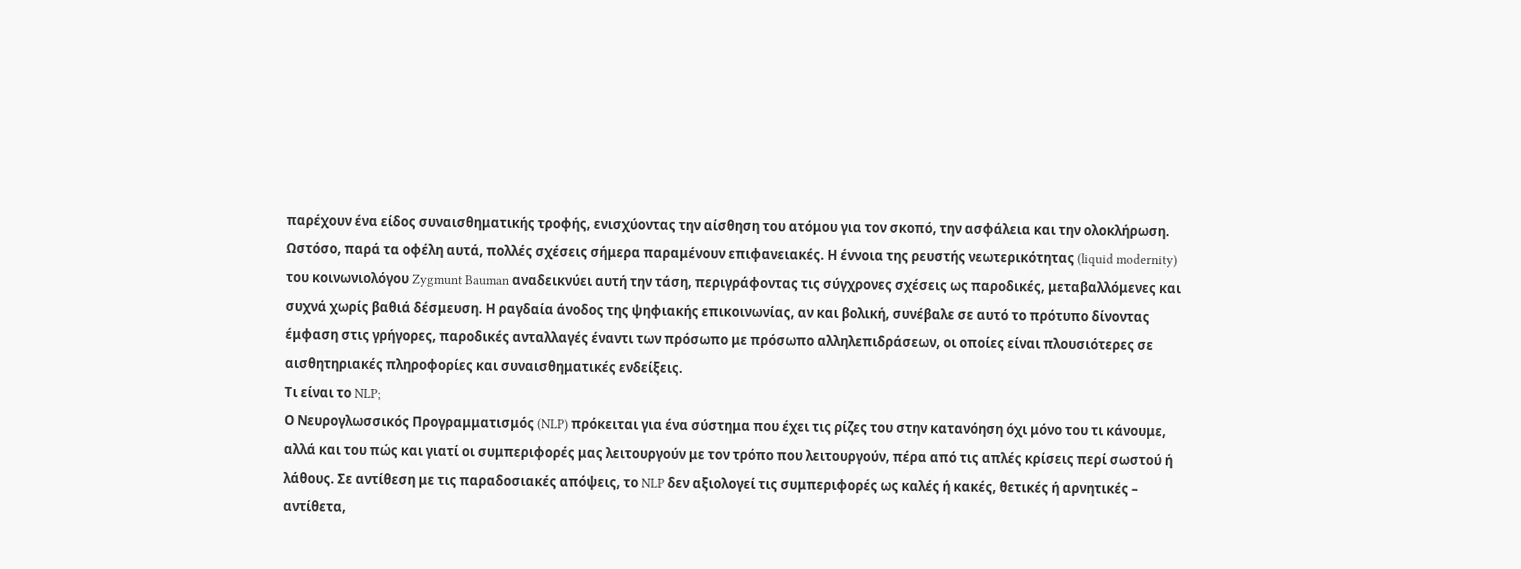παρέχουν ένα είδος συναισθηματικής τροφής, ενισχύοντας την αίσθηση του ατόμου για τον σκοπό, την ασφάλεια και την ολοκλήρωση.
Ωστόσο, παρά τα οφέλη αυτά, πολλές σχέσεις σήμερα παραμένουν επιφανειακές. Η έννοια της ρευστής νεωτερικότητας (liquid modernity) του κοινωνιολόγου Zygmunt Bauman αναδεικνύει αυτή την τάση, περιγράφοντας τις σύγχρονες σχέσεις ως παροδικές, μεταβαλλόμενες και συχνά χωρίς βαθιά δέσμευση. Η ραγδαία άνοδος της ψηφιακής επικοινωνίας, αν και βολική, συνέβαλε σε αυτό το πρότυπο δίνοντας έμφαση στις γρήγορες, παροδικές ανταλλαγές έναντι των πρόσωπο με πρόσωπο αλληλεπιδράσεων, οι οποίες είναι πλουσιότερες σε αισθητηριακές πληροφορίες και συναισθηματικές ενδείξεις.
Τι είναι το NLP;
Ο Νευρογλωσσικός Προγραμματισμός (NLP) πρόκειται για ένα σύστημα που έχει τις ρίζες του στην κατανόηση όχι μόνο του τι κάνουμε, αλλά και του πώς και γιατί οι συμπεριφορές μας λειτουργούν με τον τρόπο που λειτουργούν, πέρα από τις απλές κρίσεις περί σωστού ή λάθους. Σε αντίθεση με τις παραδοσιακές απόψεις, το NLP δεν αξιολογεί τις συμπεριφορές ως καλές ή κακές, θετικές ή αρνητικές – αντίθετα,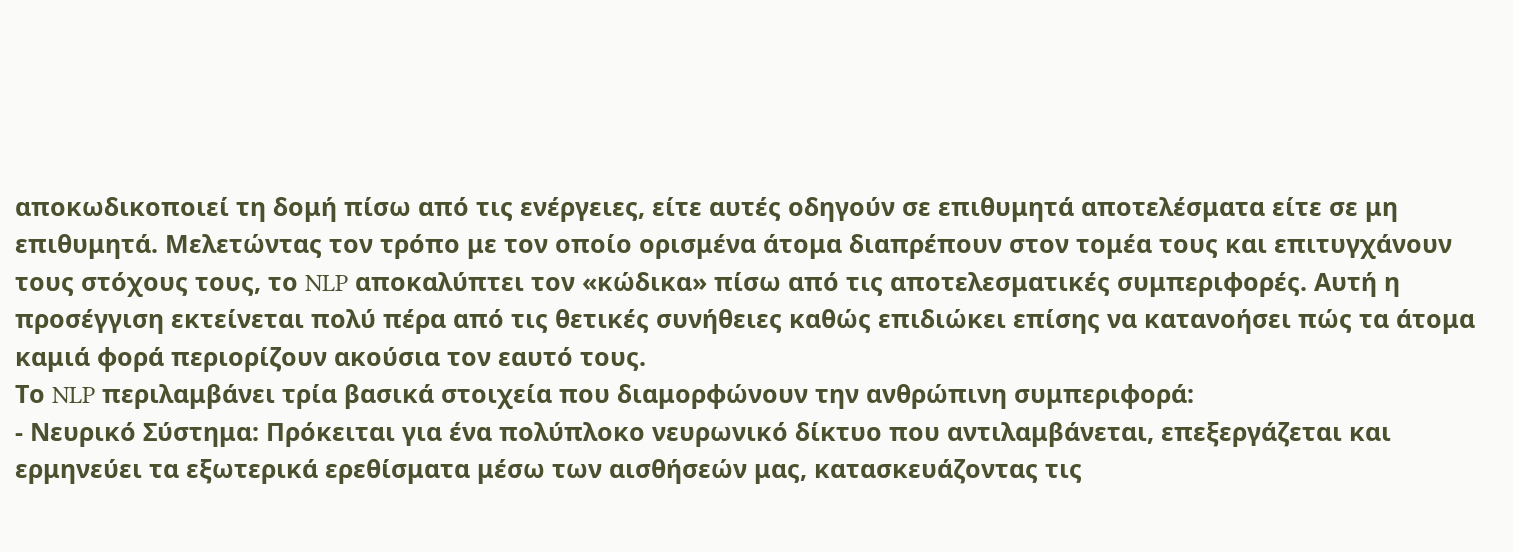αποκωδικοποιεί τη δομή πίσω από τις ενέργειες, είτε αυτές οδηγούν σε επιθυμητά αποτελέσματα είτε σε μη επιθυμητά. Μελετώντας τον τρόπο με τον οποίο ορισμένα άτομα διαπρέπουν στον τομέα τους και επιτυγχάνουν τους στόχους τους, το NLP αποκαλύπτει τον «κώδικα» πίσω από τις αποτελεσματικές συμπεριφορές. Αυτή η προσέγγιση εκτείνεται πολύ πέρα από τις θετικές συνήθειες καθώς επιδιώκει επίσης να κατανοήσει πώς τα άτομα καμιά φορά περιορίζουν ακούσια τον εαυτό τους.
Το NLP περιλαμβάνει τρία βασικά στοιχεία που διαμορφώνουν την ανθρώπινη συμπεριφορά:
- Νευρικό Σύστημα: Πρόκειται για ένα πολύπλοκο νευρωνικό δίκτυο που αντιλαμβάνεται, επεξεργάζεται και ερμηνεύει τα εξωτερικά ερεθίσματα μέσω των αισθήσεών μας, κατασκευάζοντας τις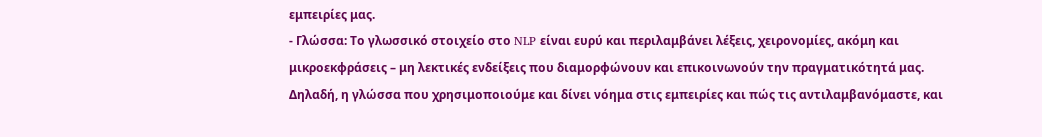εμπειρίες μας.
- Γλώσσα: Το γλωσσικό στοιχείο στο NLP είναι ευρύ και περιλαμβάνει λέξεις, χειρονομίες, ακόμη και μικροεκφράσεις – μη λεκτικές ενδείξεις που διαμορφώνουν και επικοινωνούν την πραγματικότητά μας. Δηλαδή, η γλώσσα που χρησιμοποιούμε και δίνει νόημα στις εμπειρίες και πώς τις αντιλαμβανόμαστε, και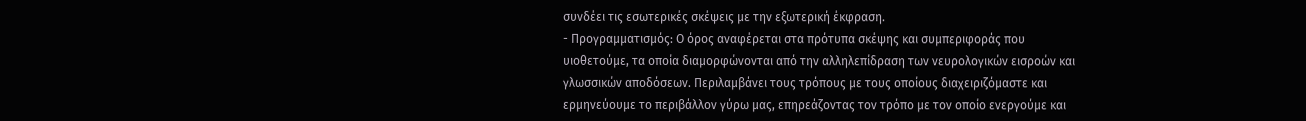συνδέει τις εσωτερικές σκέψεις με την εξωτερική έκφραση.
- Προγραμματισμός: Ο όρος αναφέρεται στα πρότυπα σκέψης και συμπεριφοράς που υιοθετούμε, τα οποία διαμορφώνονται από την αλληλεπίδραση των νευρολογικών εισροών και γλωσσικών αποδόσεων. Περιλαμβάνει τους τρόπους με τους οποίους διαχειριζόμαστε και ερμηνεύουμε το περιβάλλον γύρω μας, επηρεάζοντας τον τρόπο με τον οποίο ενεργούμε και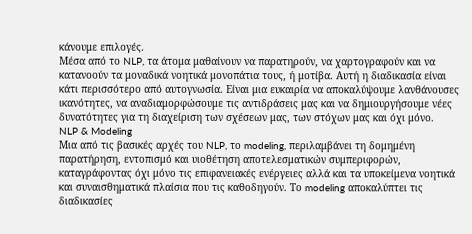κάνουμε επιλογές.
Μέσα από το NLP, τα άτομα μαθαίνουν να παρατηρούν, να χαρτογραφούν και να κατανοούν τα μοναδικά νοητικά μονοπάτια τους, ή μοτίβα. Αυτή η διαδικασία είναι κάτι περισσότερο από αυτογνωσία. Είναι μια ευκαιρία να αποκαλύψουμε λανθάνουσες ικανότητες, να αναδιαμορφώσουμε τις αντιδράσεις μας και να δημιουργήσουμε νέες δυνατότητες για τη διαχείριση των σχέσεων μας, των στόχων μας και όχι μόνο.
NLP & Modeling
Μια από τις βασικές αρχές του NLP, το modeling, περιλαμβάνει τη δομημένη παρατήρηση, εντοπισμό και υιοθέτηση αποτελεσματικών συμπεριφορών, καταγράφοντας όχι μόνο τις επιφανειακές ενέργειες αλλά και τα υποκείμενα νοητικά και συναισθηματικά πλαίσια που τις καθοδηγούν. Το modeling αποκαλύπτει τις διαδικασίες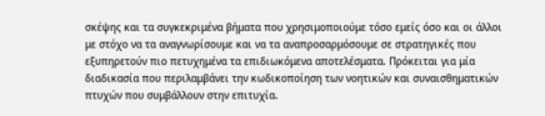σκέψης και τα συγκεκριμένα βήματα που χρησιμοποιούμε τόσο εμείς όσο και οι άλλοι με στόχο να τα αναγνωρίσουμε και να τα αναπροσαρμόσουμε σε στρατηγικές που εξυπηρετούν πιο πετυχημένα τα επιδιωκόμενα αποτελέσματα. Πρόκειται για μία διαδικασία που περιλαμβάνει την κωδικοποίηση των νοητικών και συναισθηματικών πτυχών που συμβάλλουν στην επιτυχία.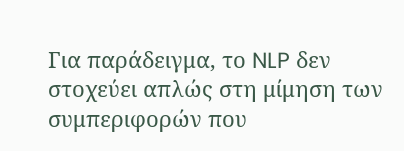Για παράδειγμα, το NLP δεν στοχεύει απλώς στη μίμηση των συμπεριφορών που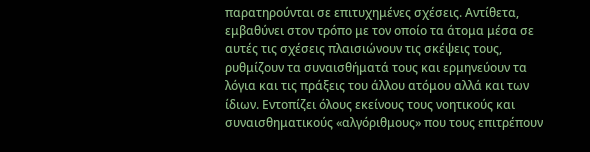παρατηρούνται σε επιτυχημένες σχέσεις. Αντίθετα, εμβαθύνει στον τρόπο με τον οποίο τα άτομα μέσα σε αυτές τις σχέσεις πλαισιώνουν τις σκέψεις τους, ρυθμίζουν τα συναισθήματά τους και ερμηνεύουν τα λόγια και τις πράξεις του άλλου ατόμου αλλά και των ίδιων. Εντοπίζει όλους εκείνους τους νοητικούς και συναισθηματικούς «αλγόριθμους» που τους επιτρέπουν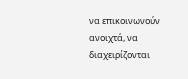να επικοινωνούν ανοιχτά, να διαχειρίζονται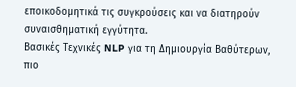εποικοδομητικά τις συγκρούσεις και να διατηρούν συναισθηματική εγγύτητα.
Βασικές Τεχνικές NLP για τη Δημιουργία Βαθύτερων, πιο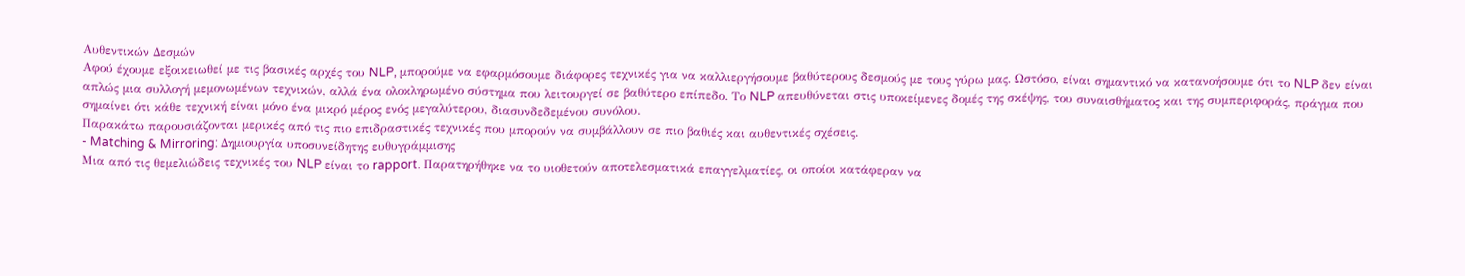Αυθεντικών Δεσμών
Αφού έχουμε εξοικειωθεί με τις βασικές αρχές του NLP, μπορούμε να εφαρμόσουμε διάφορες τεχνικές για να καλλιεργήσουμε βαθύτερους δεσμούς με τους γύρω μας. Ωστόσο, είναι σημαντικό να κατανοήσουμε ότι το NLP δεν είναι απλώς μια συλλογή μεμονωμένων τεχνικών, αλλά ένα ολοκληρωμένο σύστημα που λειτουργεί σε βαθύτερο επίπεδο. Το NLP απευθύνεται στις υποκείμενες δομές της σκέψης, του συναισθήματος και της συμπεριφοράς, πράγμα που σημαίνει ότι κάθε τεχνική είναι μόνο ένα μικρό μέρος ενός μεγαλύτερου, διασυνδεδεμένου συνόλου.
Παρακάτω παρουσιάζονται μερικές από τις πιο επιδραστικές τεχνικές που μπορούν να συμβάλλουν σε πιο βαθιές και αυθεντικές σχέσεις.
- Matching & Mirroring: Δημιουργία υποσυνείδητης ευθυγράμμισης
Μια από τις θεμελιώδεις τεχνικές του NLP είναι το rapport. Παρατηρήθηκε να το υιοθετούν αποτελεσματικά επαγγελματίες, οι οποίοι κατάφεραν να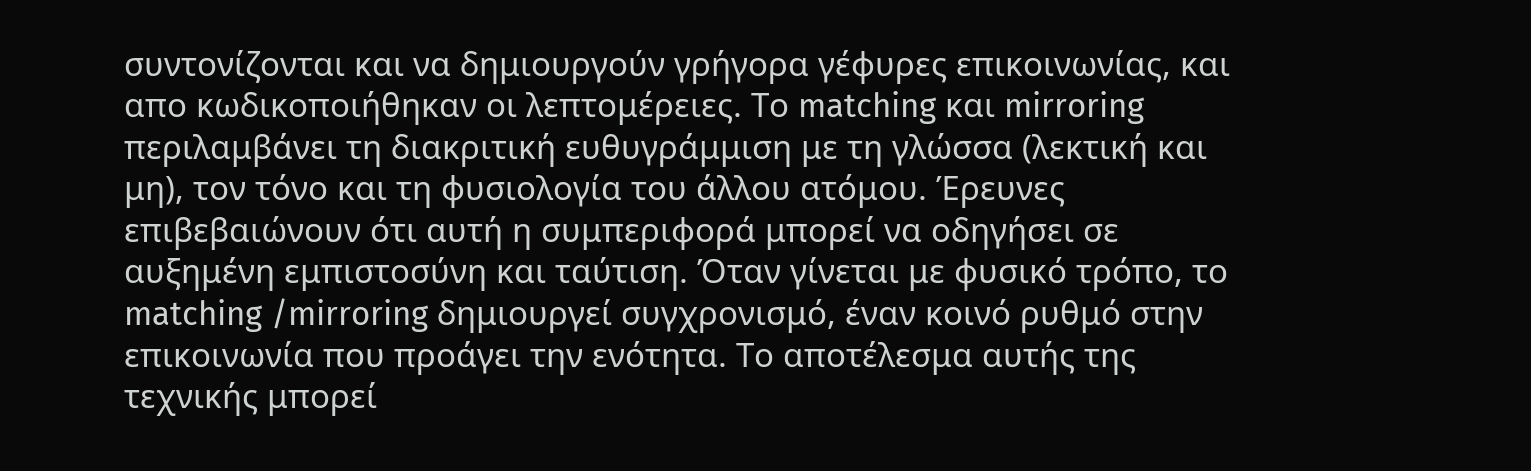συντονίζονται και να δημιουργούν γρήγορα γέφυρες επικοινωνίας, και απο κωδικοποιήθηκαν οι λεπτομέρειες. Το matching και mirroring περιλαμβάνει τη διακριτική ευθυγράμμιση με τη γλώσσα (λεκτική και μη), τον τόνο και τη φυσιολογία του άλλου ατόμου. Έρευνες επιβεβαιώνουν ότι αυτή η συμπεριφορά μπορεί να οδηγήσει σε αυξημένη εμπιστοσύνη και ταύτιση. Όταν γίνεται με φυσικό τρόπο, το matching /mirroring δημιουργεί συγχρονισμό, έναν κοινό ρυθμό στην επικοινωνία που προάγει την ενότητα. Το αποτέλεσμα αυτής της τεχνικής μπορεί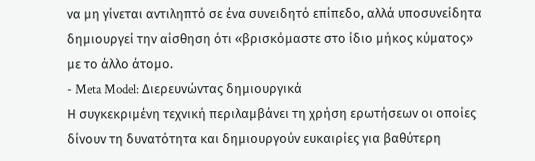να μη γίνεται αντιληπτό σε ένα συνειδητό επίπεδο, αλλά υποσυνείδητα δημιουργεί την αίσθηση ότι «βρισκόμαστε στο ίδιο μήκος κύματος» με το άλλο άτομο.
- Meta Model: Διερευνώντας δημιουργικά
Η συγκεκριμένη τεχνική περιλαμβάνει τη χρήση ερωτήσεων οι οποίες δίνουν τη δυνατότητα και δημιουργούν ευκαιρίες για βαθύτερη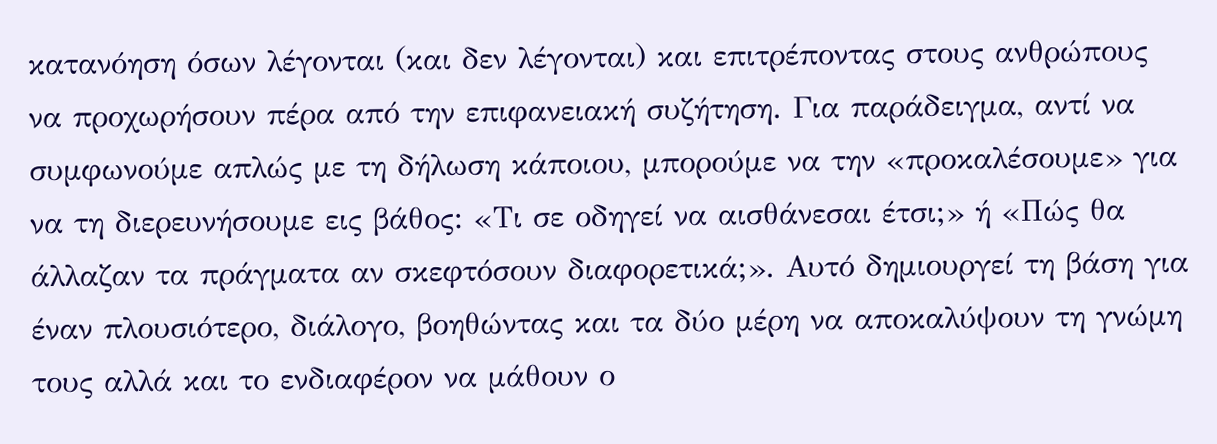κατανόηση όσων λέγονται (και δεν λέγονται) και επιτρέποντας στους ανθρώπους να προχωρήσουν πέρα από την επιφανειακή συζήτηση. Για παράδειγμα, αντί να συμφωνούμε απλώς με τη δήλωση κάποιου, μπορούμε να την «προκαλέσουμε» για να τη διερευνήσουμε εις βάθος: «Τι σε οδηγεί να αισθάνεσαι έτσι;» ή «Πώς θα άλλαζαν τα πράγματα αν σκεφτόσουν διαφορετικά;». Αυτό δημιουργεί τη βάση για έναν πλουσιότερο, διάλογο, βοηθώντας και τα δύο μέρη να αποκαλύψουν τη γνώμη τους αλλά και το ενδιαφέρον να μάθουν ο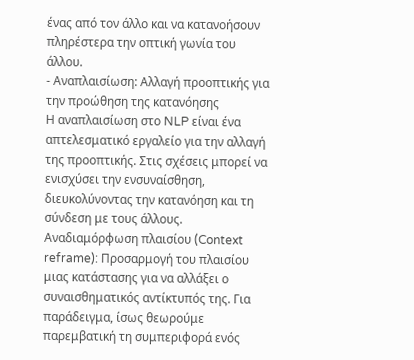ένας από τον άλλο και να κατανοήσουν πληρέστερα την οπτική γωνία του άλλου.
- Αναπλαισίωση: Αλλαγή προοπτικής για την προώθηση της κατανόησης
Η αναπλαισίωση στο NLP είναι ένα απτελεσματικό εργαλείο για την αλλαγή της προοπτικής. Στις σχέσεις μπορεί να ενισχύσει την ενσυναίσθηση, διευκολύνοντας την κατανόηση και τη σύνδεση με τους άλλους.
Αναδιαμόρφωση πλαισίου (Context reframe): Προσαρμογή του πλαισίου μιας κατάστασης για να αλλάξει ο συναισθηματικός αντίκτυπός της. Για παράδειγμα, ίσως θεωρούμε παρεμβατική τη συμπεριφορά ενός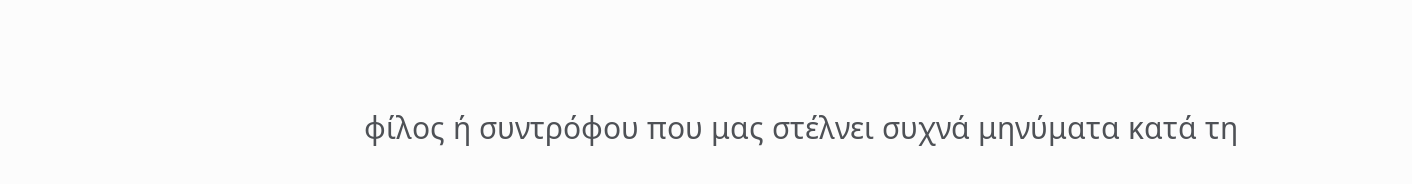φίλος ή συντρόφου που μας στέλνει συχνά μηνύματα κατά τη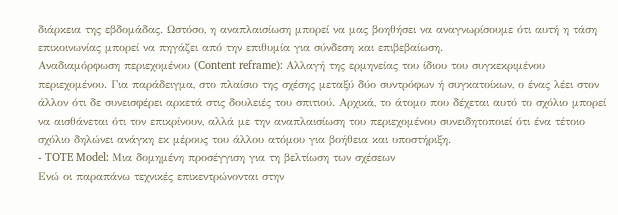διάρκεια της εβδομάδας. Ωστόσο, η αναπλαισίωση μπορεί να μας βοηθήσει να αναγνωρίσουμε ότι αυτή η τάση επικοινωνίας μπορεί να πηγάζει από την επιθυμία για σύνδεση και επιβεβαίωση.
Αναδιαμόρφωση περιεχομένου (Content reframe): Αλλαγή της ερμηνείας του ίδιου του συγκεκριμένου περιεχομένου. Για παράδειγμα, στο πλαίσιο της σχέσης μεταξύ δύο συντρόφων ή συγκατοίκων, ο ένας λέει στον άλλον ότι δε συνεισφέρει αρκετά στις δουλειές του σπιτιού. Αρχικά, το άτομο που δέχεται αυτό το σχόλιο μπορεί να αισθάνεται ότι τον επικρίνουν, αλλά με την αναπλαισίωση του περιεχομένου συνειδητοποιεί ότι ένα τέτοιο σχόλιο δηλώνει ανάγκη εκ μέρους του άλλου ατόμου για βοήθεια και υποστήριξη.
- TOTE Model: Μια δομημένη προσέγγιση για τη βελτίωση των σχέσεων
Ενώ οι παραπάνω τεχνικές επικεντρώνονται στην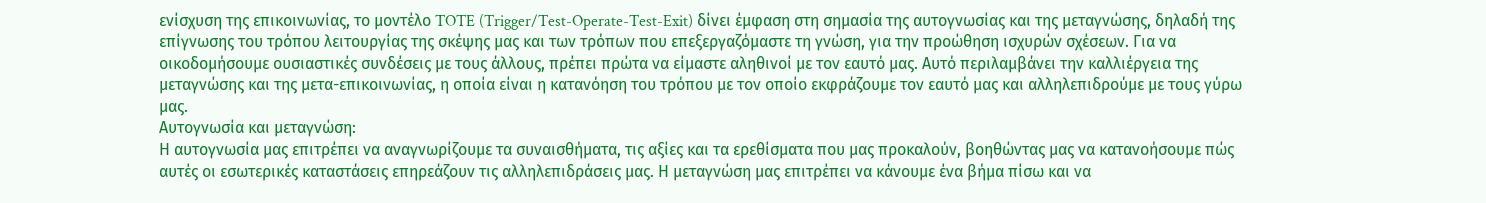ενίσχυση της επικοινωνίας, το μοντέλο TOTE (Trigger/Test-Operate-Test-Exit) δίνει έμφαση στη σημασία της αυτογνωσίας και της μεταγνώσης, δηλαδή της επίγνωσης του τρόπου λειτουργίας της σκέψης μας και των τρόπων που επεξεργαζόμαστε τη γνώση, για την προώθηση ισχυρών σχέσεων. Για να οικοδομήσουμε ουσιαστικές συνδέσεις με τους άλλους, πρέπει πρώτα να είμαστε αληθινοί με τον εαυτό μας. Αυτό περιλαμβάνει την καλλιέργεια της μεταγνώσης και της μετα-επικοινωνίας, η οποία είναι η κατανόηση του τρόπου με τον οποίο εκφράζουμε τον εαυτό μας και αλληλεπιδρούμε με τους γύρω μας.
Αυτογνωσία και μεταγνώση:
Η αυτογνωσία μας επιτρέπει να αναγνωρίζουμε τα συναισθήματα, τις αξίες και τα ερεθίσματα που μας προκαλούν, βοηθώντας μας να κατανοήσουμε πώς αυτές οι εσωτερικές καταστάσεις επηρεάζουν τις αλληλεπιδράσεις μας. Η μεταγνώση μας επιτρέπει να κάνουμε ένα βήμα πίσω και να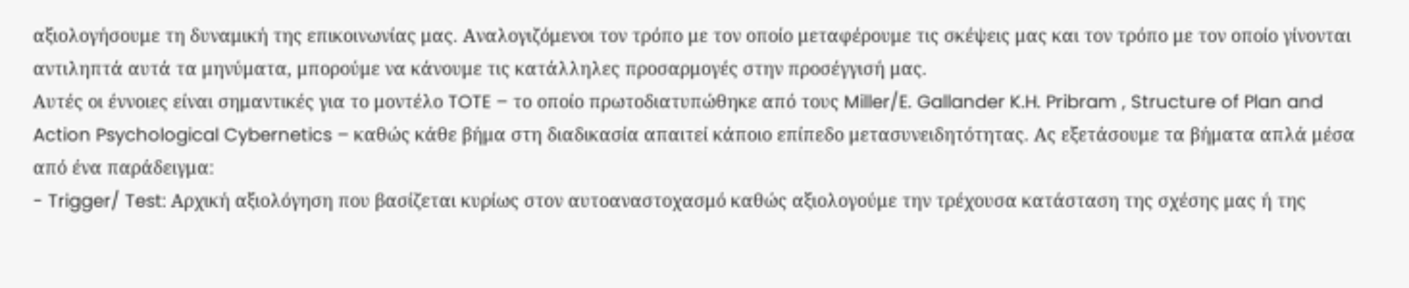αξιολογήσουμε τη δυναμική της επικοινωνίας μας. Αναλογιζόμενοι τον τρόπο με τον οποίο μεταφέρουμε τις σκέψεις μας και τον τρόπο με τον οποίο γίνονται αντιληπτά αυτά τα μηνύματα, μπορούμε να κάνουμε τις κατάλληλες προσαρμογές στην προσέγγισή μας.
Αυτές οι έννοιες είναι σημαντικές για το μοντέλο TOTE – το οποίο πρωτοδιατυπώθηκε από τους Miller/E. Gallander K.H. Pribram , Structure of Plan and Action Psychological Cybernetics – καθώς κάθε βήμα στη διαδικασία απαιτεί κάποιο επίπεδο μετασυνειδητότητας. Ας εξετάσουμε τα βήματα απλά μέσα από ένα παράδειγμα:
- Trigger/ Test: Αρχική αξιολόγηση που βασίζεται κυρίως στον αυτοαναστοχασμό καθώς αξιολογούμε την τρέχουσα κατάσταση της σχέσης μας ή της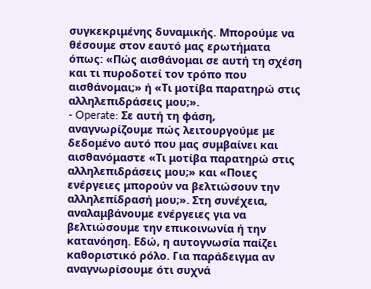συγκεκριμένης δυναμικής. Μπορούμε να θέσουμε στον εαυτό μας ερωτήματα όπως: «Πώς αισθάνομαι σε αυτή τη σχέση και τι πυροδοτεί τον τρόπο που αισθάνομαι;» ή «Τι μοτίβα παρατηρώ στις αλληλεπιδράσεις μου;».
- Operate: Σε αυτή τη φάση, αναγνωρίζουμε πώς λειτουργούμε με δεδομένο αυτό που μας συμβαίνει και αισθανόμαστε «Τι μοτίβα παρατηρώ στις αλληλεπιδράσεις μου;» και «Ποιες ενέργειες μπορούν να βελτιώσουν την αλληλεπίδρασή μου;». Στη συνέχεια, αναλαμβάνουμε ενέργειες για να βελτιώσουμε την επικοινωνία ή την κατανόηση. Εδώ, η αυτογνωσία παίζει καθοριστικό ρόλο. Για παράδειγμα αν αναγνωρίσουμε ότι συχνά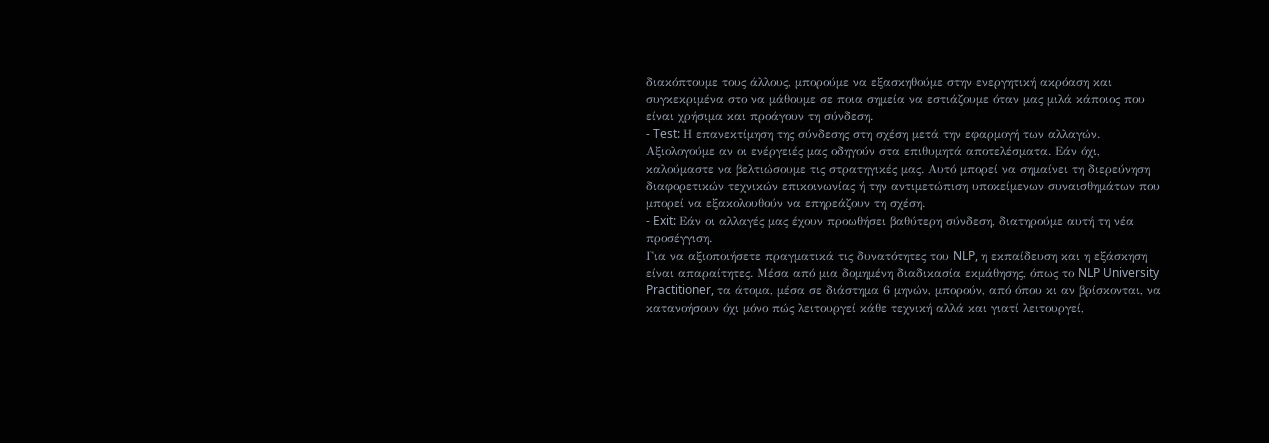διακόπτουμε τους άλλους, μπορούμε να εξασκηθούμε στην ενεργητική ακρόαση και συγκεκριμένα στο να μάθουμε σε ποια σημεία να εστιάζουμε όταν μας μιλά κάποιος που είναι χρήσιμα και προάγουν τη σύνδεση.
- Test: Η επανεκτίμηση της σύνδεσης στη σχέση μετά την εφαρμογή των αλλαγών. Αξιολογούμε αν οι ενέργειές μας οδηγούν στα επιθυμητά αποτελέσματα. Εάν όχι, καλούμαστε να βελτιώσουμε τις στρατηγικές μας. Αυτό μπορεί να σημαίνει τη διερεύνηση διαφορετικών τεχνικών επικοινωνίας ή την αντιμετώπιση υποκείμενων συναισθημάτων που μπορεί να εξακολουθούν να επηρεάζουν τη σχέση.
- Exit: Εάν οι αλλαγές μας έχουν προωθήσει βαθύτερη σύνδεση, διατηρούμε αυτή τη νέα προσέγγιση.
Για να αξιοποιήσετε πραγματικά τις δυνατότητες του NLP, η εκπαίδευση και η εξάσκηση είναι απαραίτητες. Μέσα από μια δομημένη διαδικασία εκμάθησης, όπως το NLP University Practitioner, τα άτομα, μέσα σε διάστημα 6 μηνών, μπορούν, από όπου κι αν βρίσκονται, να κατανοήσουν όχι μόνο πώς λειτουργεί κάθε τεχνική αλλά και γιατί λειτουργεί,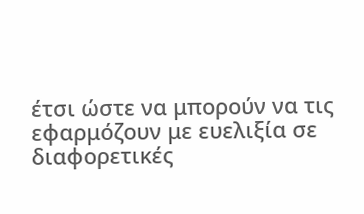έτσι ώστε να μπορούν να τις εφαρμόζουν με ευελιξία σε διαφορετικές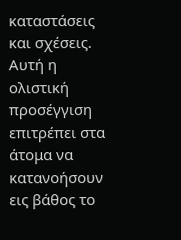καταστάσεις και σχέσεις.
Αυτή η ολιστική προσέγγιση επιτρέπει στα άτομα να κατανοήσουν εις βάθος το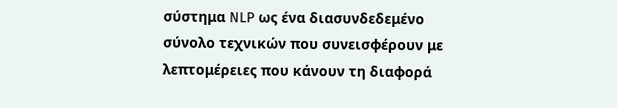σύστημα NLP ως ένα διασυνδεδεμένο σύνολο τεχνικών που συνεισφέρουν με λεπτομέρειες που κάνουν τη διαφορά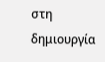στη δημιουργία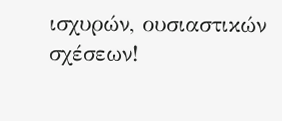ισχυρών, ουσιαστικών σχέσεων!